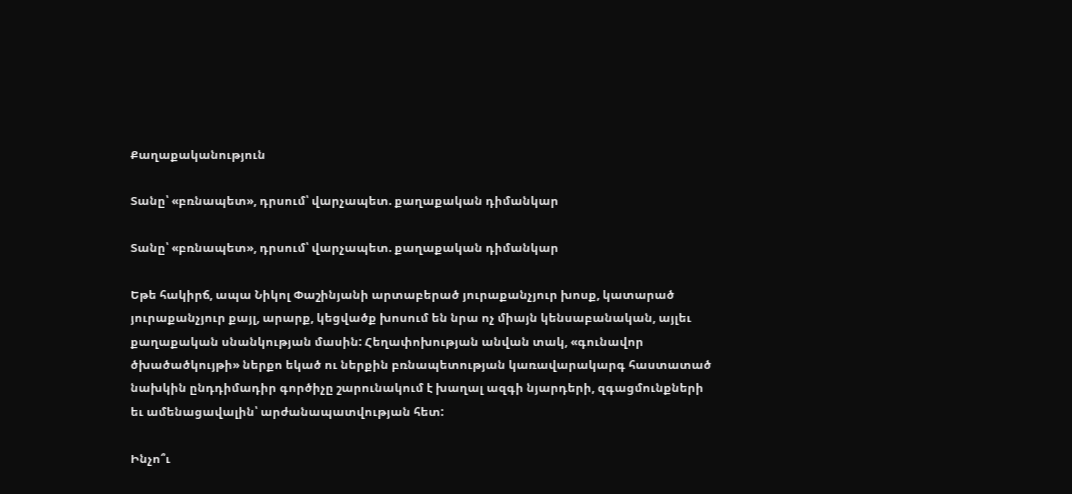Քաղաքականություն

Տանը՝ «բռնապետ», դրսում՝ վարչապետ. քաղաքական դիմանկար

Տանը՝ «բռնապետ», դրսում՝ վարչապետ. քաղաքական դիմանկար

Եթե հակիրճ, ապա Նիկոլ Փաշինյանի արտաբերած յուրաքանչյուր խոսք, կատարած յուրաքանչյուր քայլ, արարք, կեցվածք խոսում են նրա ոչ միայն կենսաբանական, այլեւ քաղաքական սնանկության մասին: Հեղափոխության անվան տակ, «գունավոր ծխածածկույթի» ներքո եկած ու ներքին բռնապետության կառավարակարգ հաստատած նախկին ընդդիմադիր գործիչը շարունակում է խաղալ ազգի նյարդերի, զգացմունքների եւ ամենացավալին՝ արժանապատվության հետ:

Ինչո՞ւ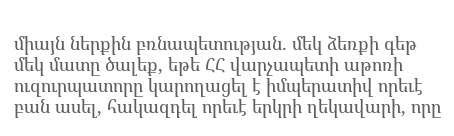միայն ներքին բռնապետության. մեկ ձեռքի գեթ մեկ մատը ծալեք, եթե ՀՀ վարչապետի աթոռի ուզուրպատորը կարողացել է իմպերատիվ որեւէ բան ասել, հակազդել որեւէ երկրի ղեկավարի, որը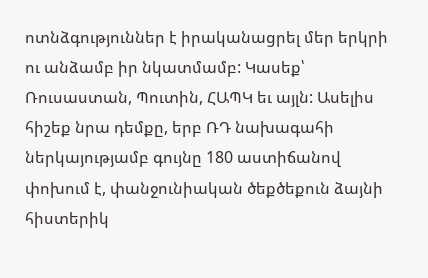ոտնձգություններ է իրականացրել մեր երկրի ու անձամբ իր նկատմամբ: Կասեք՝ Ռուսաստան, Պուտին, ՀԱՊԿ եւ այլն: Ասելիս հիշեք նրա դեմքը, երբ ՌԴ նախագահի ներկայությամբ գույնը 180 աստիճանով փոխում է, փանջունիական ծեքծեքուն ձայնի հիստերիկ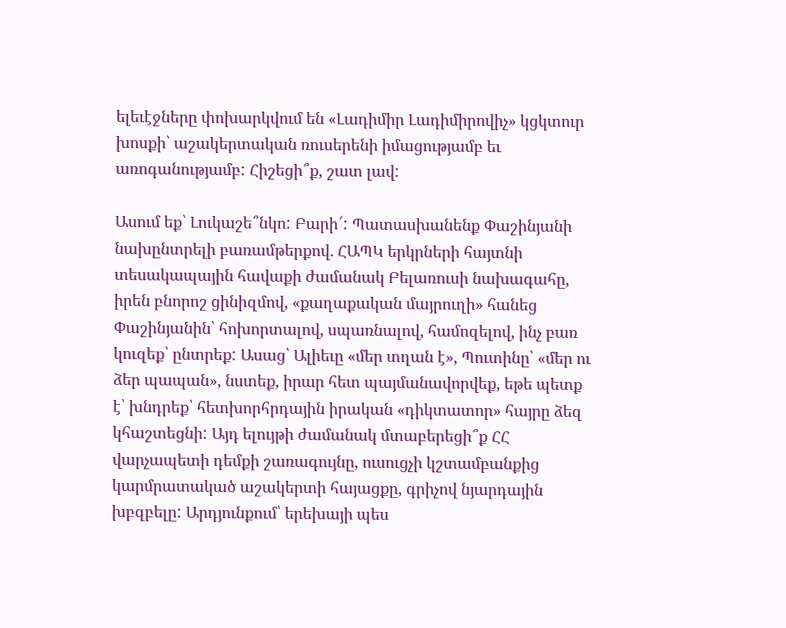ելեւէջները փոխարկվում են «Լադիմիր Լադիմիրովիչ» կցկտուր խոսքի՝ աշակերտական ռուսերենի իմացությամբ եւ առոգանությամբ: Հիշեցի՞ք, շատ լավ:

Ասում եք՝ Լուկաշե՞նկո: Բարի՜: Պատասխանենք Փաշինյանի նախընտրելի բառամթերքով․ ՀԱՊԿ երկրների հայտնի տեսակապային հավաքի ժամանակ Բելառուսի նախագահը, իրեն բնորոշ ցինիզմով, «քաղաքական մայրուղի» հանեց Փաշինյանին՝ հոխորտալով, սպառնալով, համոզելով, ինչ բառ կուզեք՝ ընտրեք: Ասաց՝ Ալիեւը «մեր տղան է», Պուտինը՝ «մեր ու ձեր պապան», նստեք, իրար հետ պայմանավորվեք, եթե պետք է՝ խնդրեք՝ հետխորհրդային իրական «դիկտատոր» հայրը ձեզ կհաշտեցնի: Այդ ելույթի ժամանակ մտաբերեցի՞ք ՀՀ վարչապետի դեմքի շառագույնը, ուսուցչի կշտամբանքից կարմրատակած աշակերտի հայացքը, գրիչով նյարդային խբզբելը: Արդյունքում՝ երեխայի պես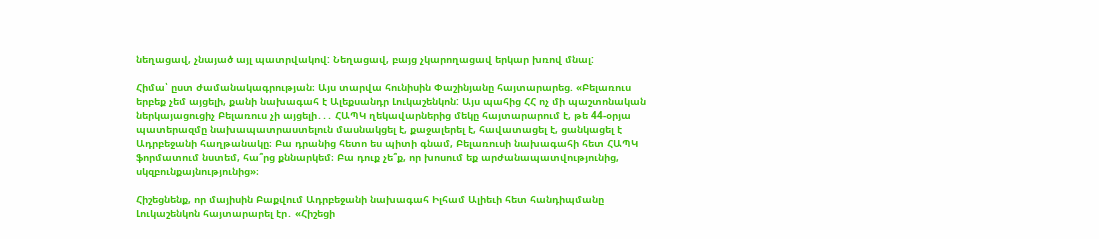նեղացավ, չնայած այլ պատրվակով: Նեղացավ, բայց չկարողացավ երկար խռով մնալ:

Հիմա՝ ըստ ժամանակագրության։ Այս տարվա հունիսին Փաշինյանը հայտարարեց. «Բելառուս երբեք չեմ այցելի, քանի նախագահ է Ալեքսանդր Լուկաշենկոն: Այս պահից ՀՀ ոչ մի պաշտոնական ներկայացուցիչ Բելառուս չի այցելի․․․ ՀԱՊԿ ղեկավարներից մեկը հայտարարում է, թե 44-օրյա պատերազմը նախապատրաստելուն մասնակցել է, քաջալերել է, հավատացել է, ցանկացել է Ադրբեջանի հաղթանակը։ Բա դրանից հետո ես պիտի գնամ, Բելառուսի նախագահի հետ ՀԱՊԿ ֆորմատում նստեմ, հա՞րց քննարկեմ։ Բա դուք չե՞ք, որ խոսում եք արժանապատվությունից, սկզբունքայնությունից»։

Հիշեցնենք, որ մայիսին Բաքվում Ադրբեջանի նախագահ Իլհամ Ալիեւի հետ հանդիպմանը Լուկաշենկոն հայտարարել էր․ «Հիշեցի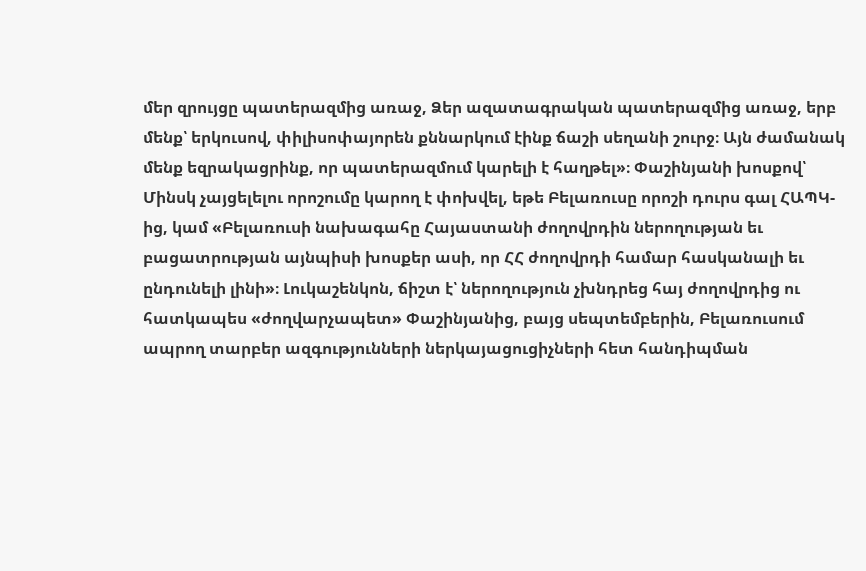մեր զրույցը պատերազմից առաջ, Ձեր ազատագրական պատերազմից առաջ, երբ մենք՝ երկուսով, փիլիսոփայորեն քննարկում էինք ճաշի սեղանի շուրջ։ Այն ժամանակ մենք եզրակացրինք, որ պատերազմում կարելի է հաղթել»։ Փաշինյանի խոսքով՝ Մինսկ չայցելելու որոշումը կարող է փոխվել, եթե Բելառուսը որոշի դուրս գալ ՀԱՊԿ-ից, կամ «Բելառուսի նախագահը Հայաստանի ժողովրդին ներողության եւ բացատրության այնպիսի խոսքեր ասի, որ ՀՀ ժողովրդի համար հասկանալի եւ ընդունելի լինի»։ Լուկաշենկոն, ճիշտ է՝ ներողություն չխնդրեց հայ ժողովրդից ու հատկապես «ժողվարչապետ» Փաշինյանից, բայց սեպտեմբերին, Բելառուսում ապրող տարբեր ազգությունների ներկայացուցիչների հետ հանդիպման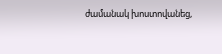ժամանակ խոստովանեց,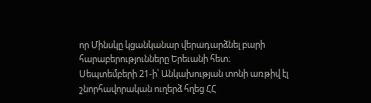որ Մինսկը կցանկանար վերադարձնել բարի հարաբերությունները Երեւանի հետ։ Սեպտեմբերի 21-ի՝ Անկախության տոնի առթիվ էլ շնորհավորական ուղերձ հղեց ՀՀ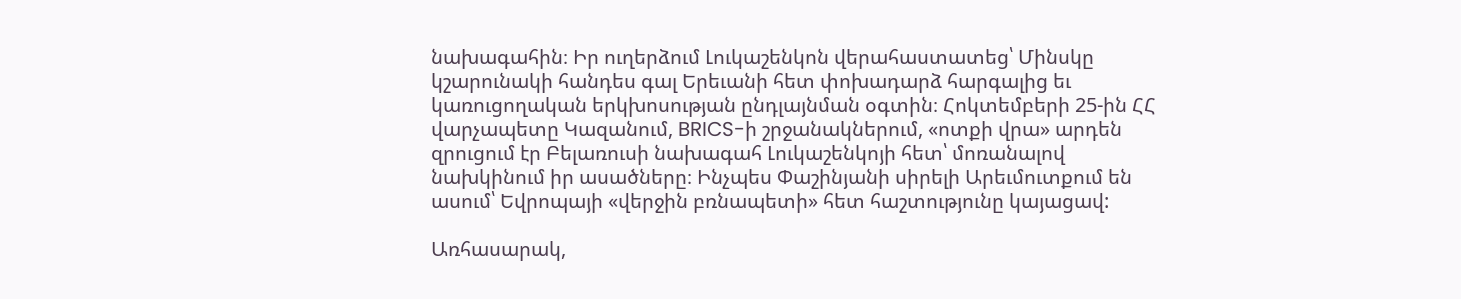նախագահին։ Իր ուղերձում Լուկաշենկոն վերահաստատեց՝ Մինսկը կշարունակի հանդես գալ Երեւանի հետ փոխադարձ հարգալից եւ կառուցողական երկխոսության ընդլայնման օգտին։ Հոկտեմբերի 25-ին ՀՀ վարչապետը Կազանում, BRICS-ի շրջանակներում, «ոտքի վրա» արդեն զրուցում էր Բելառուսի նախագահ Լուկաշենկոյի հետ՝ մոռանալով նախկինում իր ասածները։ Ինչպես Փաշինյանի սիրելի Արեւմուտքում են ասում՝ Եվրոպայի «վերջին բռնապետի» հետ հաշտությունը կայացավ:

Առհասարակ,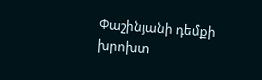Փաշինյանի դեմքի խրոխտ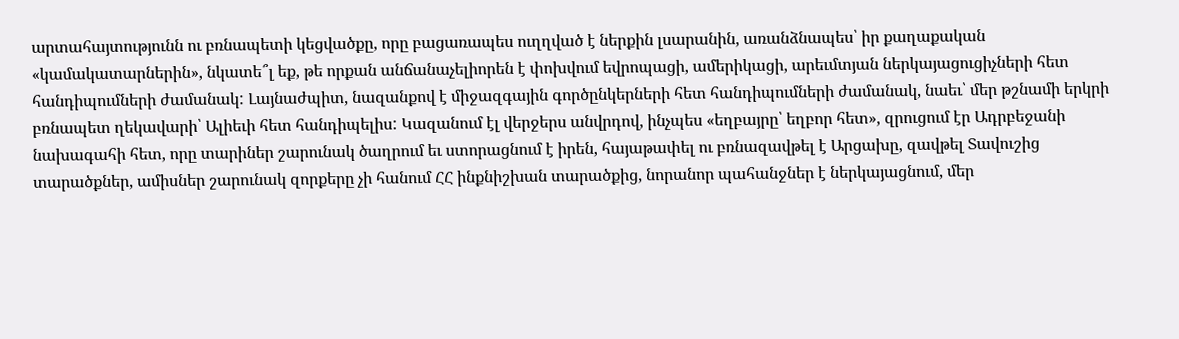արտահայտությունն ու բռնապետի կեցվածքը, որը բացառապես ուղղված է ներքին լսարանին, առանձնապես՝ իր քաղաքական «կամակատարներին», նկատե՞լ եք, թե որքան անճանաչելիորեն է փոխվում եվրոպացի, ամերիկացի, արեւմտյան ներկայացուցիչների հետ հանդիպումների ժամանակ: Լայնաժպիտ, նազանքով է միջազգային գործընկերների հետ հանդիպումների ժամանակ, նաեւ՝ մեր թշնամի երկրի բռնապետ ղեկավարի՝ Ալիեւի հետ հանդիպելիս: Կազանում էլ վերջերս անվրդով, ինչպես «եղբայրը՝ եղբոր հետ», զրուցում էր Ադրբեջանի նախագահի հետ, որը տարիներ շարունակ ծաղրում եւ ստորացնում է իրեն, հայաթափել ու բռնազավթել է Արցախը, զավթել Տավուշից տարածքներ, ամիսներ շարունակ զորքերը չի հանում ՀՀ ինքնիշխան տարածքից, նորանոր պահանջներ է ներկայացնում, մեր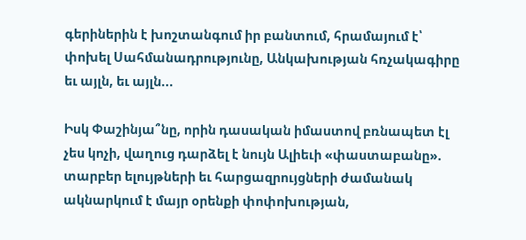գերիներին է խոշտանգում իր բանտում, հրամայում է՝ փոխել Սահմանադրությունը, Անկախության հռչակագիրը եւ այլն, եւ այլն...

Իսկ Փաշինյա՞նը, որին դասական իմաստով բռնապետ էլ չես կոչի, վաղուց դարձել է նույն Ալիեւի «փաստաբանը». տարբեր ելույթների եւ հարցազրույցների ժամանակ ակնարկում է մայր օրենքի փոփոխության,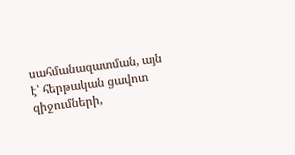սահմանազատման, այն է՝ հերթական ցավոտ զիջումների,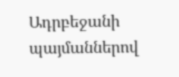Ադրբեջանի պայմաններով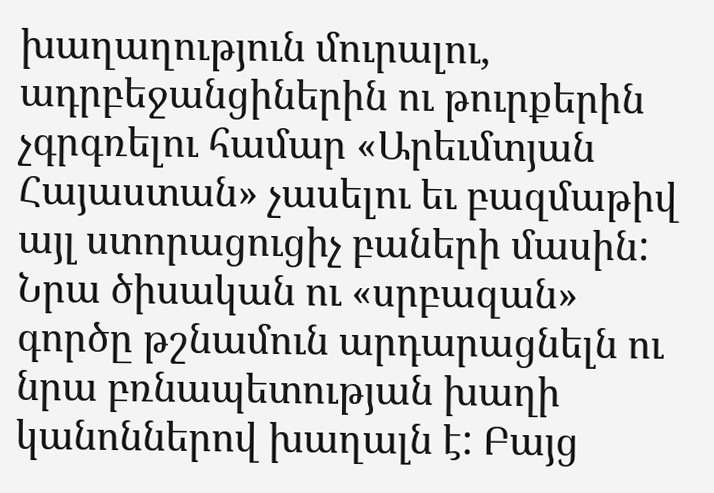խաղաղություն մուրալու, ադրբեջանցիներին ու թուրքերին չգրգռելու համար «Արեւմտյան Հայաստան» չասելու եւ բազմաթիվ այլ ստորացուցիչ բաների մասին: Նրա ծիսական ու «սրբազան» գործը թշնամուն արդարացնելն ու նրա բռնապետության խաղի կանոններով խաղալն է: Բայց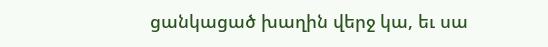ցանկացած խաղին վերջ կա, եւ սա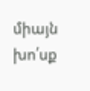միայն խո՛սք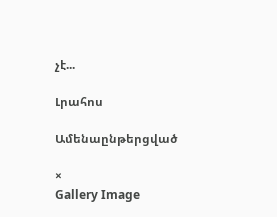չէ...

Լրահոս

Ամենաընթերցված

×
Gallery Image